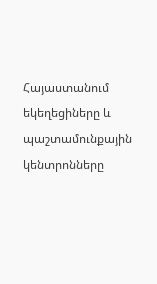Հայաստանում եկեղեցիները և պաշտամունքային կենտրոնները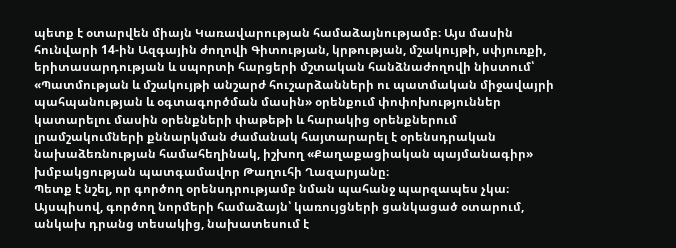պետք է օտարվեն միայն Կառավարության համաձայնությամբ։ Այս մասին հունվարի 14-ին Ազգային ժողովի Գիտության, կրթության, մշակույթի, սփյուռքի, երիտասարդության և սպորտի հարցերի մշտական հանձնաժողովի նիստում՝ «Պատմության և մշակույթի անշարժ հուշարձանների ու պատմական միջավայրի պահպանության և օգտագործման մասին» օրենքում փոփոխություններ կատարելու մասին օրենքների փաթեթի և հարակից օրենքներում լրամշակումների քննարկման ժամանակ հայտարարել է օրենսդրական նախաձեռնության համահեղինակ, իշխող «Քաղաքացիական պայմանագիր» խմբակցության պատգամավոր Թաղուհի Ղազարյանը։
Պետք է նշել, որ գործող օրենսդրությամբ նման պահանջ պարզապես չկա։
Այսպիսով, գործող նորմերի համաձայն՝ կառույցների ցանկացած օտարում, անկախ դրանց տեսակից, նախատեսում է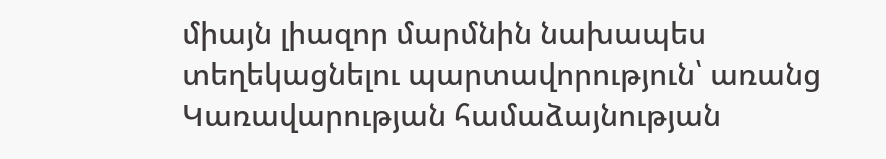միայն լիազոր մարմնին նախապես տեղեկացնելու պարտավորություն՝ առանց Կառավարության համաձայնության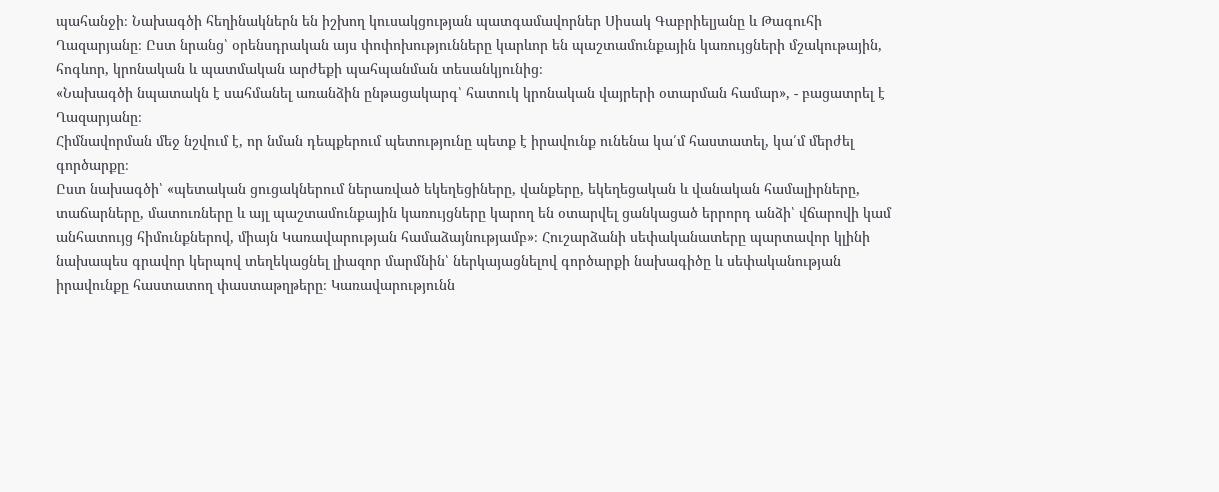պահանջի։ Նախագծի հեղինակներն են իշխող կուսակցության պատգամավորներ Սիսակ Գաբրիելյանը և Թագուհի Ղազարյանը։ Ըստ նրանց՝ օրենսդրական այս փոփոխությունները կարևոր են պաշտամունքային կառույցների մշակութային, հոգևոր, կրոնական և պատմական արժեքի պահպանման տեսանկյունից։
«Նախագծի նպատակն է սահմանել առանձին ընթացակարգ՝ հատուկ կրոնական վայրերի օտարման համար», - բացատրել է Ղազարյանը։
Հիմնավորման մեջ նշվում է, որ նման դեպքերում պետությունը պետք է իրավունք ունենա կա՛մ հաստատել, կա՛մ մերժել գործարքը։
Ըստ նախագծի՝ «պետական ցուցակներում ներառված եկեղեցիները, վանքերը, եկեղեցական և վանական համալիրները, տաճարները, մատուռները և այլ պաշտամունքային կառույցները կարող են օտարվել ցանկացած երրորդ անձի՝ վճարովի կամ անհատույց հիմունքներով, միայն Կառավարության համաձայնությամբ»։ Հուշարձանի սեփականատերը պարտավոր կլինի նախապես գրավոր կերպով տեղեկացնել լիազոր մարմնին՝ ներկայացնելով գործարքի նախագիծը և սեփականության իրավունքը հաստատող փաստաթղթերը։ Կառավարությունն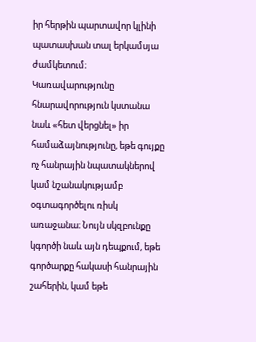իր հերթին պարտավոր կլինի պատասխան տալ երկամսյա ժամկետում։
Կառավարությունը հնարավորություն կստանա նաև «հետ վերցնել» իր համաձայնությունը, եթե գույքը ոչ հանրային նպատակներով կամ նշանակությամբ օգտագործելու ռիսկ առաջանա։ Նույն սկզբունքը կգործի նաև այն դեպքում, եթե գործարքը հակասի հանրային շահերին, կամ եթե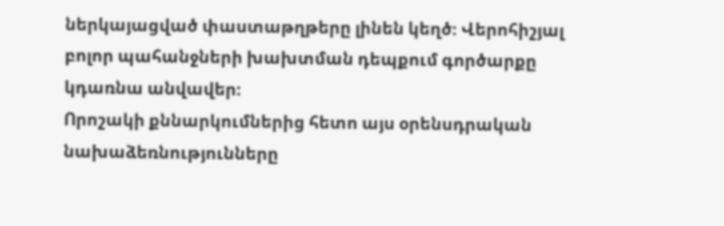ներկայացված փաստաթղթերը լինեն կեղծ։ Վերոհիշյալ բոլոր պահանջների խախտման դեպքում գործարքը կդառնա անվավեր։
Որոշակի քննարկումներից հետո այս օրենսդրական նախաձեռնությունները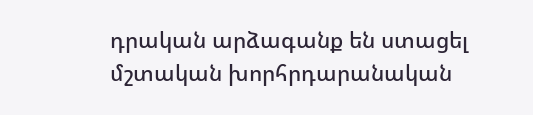դրական արձագանք են ստացել մշտական խորհրդարանական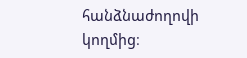հանձնաժողովի կողմից։